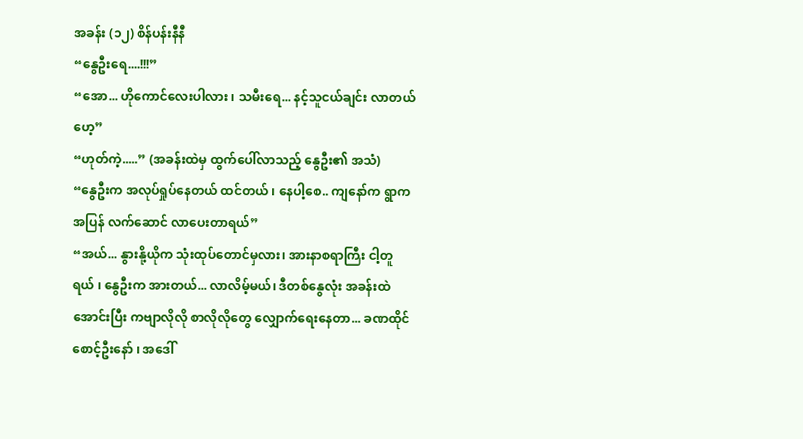အခန်း (၁၂) စိန်ပန်းနီနီ
“နွေဦးရေ....!!!”
“အော... ဟိုကောင်လေးပါလား ၊ သမီးရေ... နင့်သူငယ်ချင်း လာတယ်ဟေ့”
“ဟုတ်ကဲ့.....” (အခန်းထဲမှ ထွက်ပေါ်လာသည့် နွေဦး၏ အသံ)
“နွေဦးက အလုပ်ရှုပ်နေတယ် ထင်တယ် ၊ နေပါ့စေ.. ကျနော်က ရွာကအပြန် လက်ဆောင် လာပေးတာရယ်”
“အယ်... နွားနို့ယိုက သုံးထုပ်တောင်မှလား၊ အားနာစရာကြီး ငါ့တူရယ် ၊ နွေဦးက အားတယ်... လာလိမ့်မယ်၊ ဒီတစ်နွေလုံး အခန်းထဲအောင်းပြီး ကဗျာလိုလို စာလိုလိုတွေ လျှောက်ရေးနေတာ... ခဏထိုင်စောင့်ဦးနော် ၊ အဒေါ်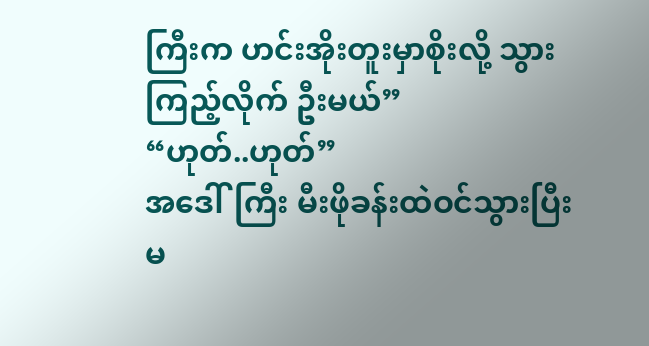ကြီးက ဟင်းအိုးတူးမှာစိုးလို့ သွားကြည့်လိုက် ဦးမယ်”
“ဟုတ်..ဟုတ်”
အဒေါ်ကြီး မီးဖိုခန်းထဲဝင်သွားပြီး မ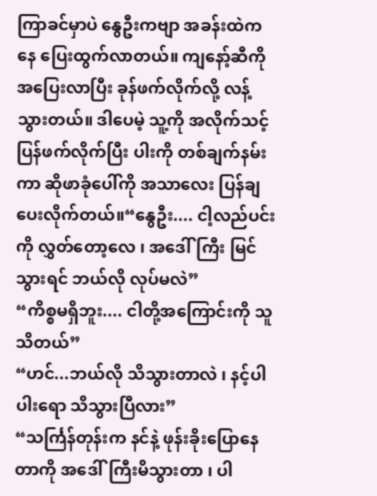ကြာခင်မှာပဲ နွေဦးကဗျာ အခန်းထဲကနေ ပြေးထွက်လာတယ်။ ကျနော့်ဆီကို အပြေးလာပြီး ခုန်ဖက်လိုက်လို့ လန့်သွားတယ်။ ဒါပေမဲ့ သူ့ကို အလိုက်သင့် ပြန်ဖက်လိုက်ပြီး ပါးကို တစ်ချက်နမ်းကာ ဆိုဖာခုံပေါ်ကို အသာလေး ပြန်ချပေးလိုက်တယ်။“နွေဦး.... ငါ့လည်ပင်းကို လွှတ်တော့လေ ၊ အဒေါ်ကြီး မြင်သွားရင် ဘယ်လို လုပ်မလဲ”
“ကိစ္စမရှိဘူး.... ငါတို့အကြောင်းကို သူသိတယ်”
“ဟင်...ဘယ်လို သိသွားတာလဲ ၊ နင့်ပါပါးရော သိသွားပြီလား”
“သင်္ကြန်တုန်းက နင်နဲ့ ဖုန်းခိုးပြောနေတာကို အဒေါ်ကြီးမိသွားတာ ၊ ပါ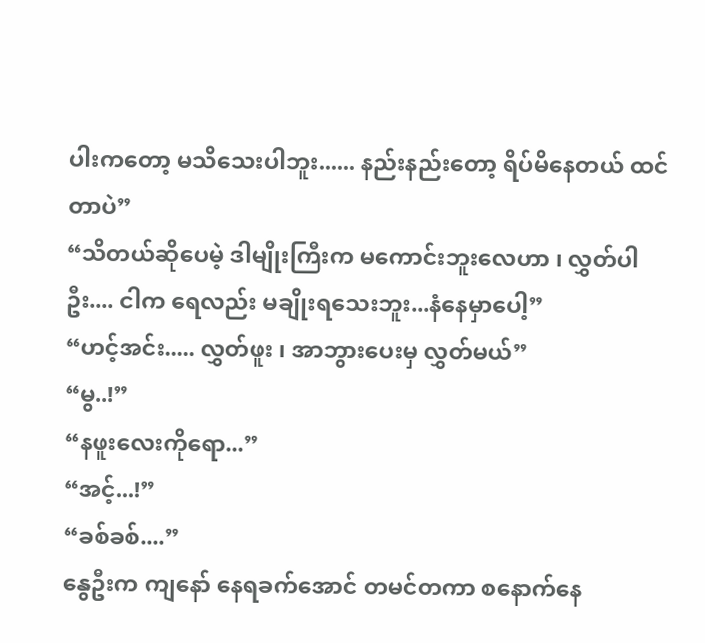ပါးကတော့ မသိသေးပါဘူး...... နည်းနည်းတော့ ရိပ်မိနေတယ် ထင်တာပဲ”
“သိတယ်ဆိုပေမဲ့ ဒါမျိုးကြီးက မကောင်းဘူးလေဟာ ၊ လွှတ်ပါဦး.... ငါက ရေလည်း မချိုးရသေးဘူး...နံနေမှာပေါ့”
“ဟင့်အင်း..... လွှတ်ဖူး ၊ အာဘွားပေးမှ လွှတ်မယ်”
“မွ..!”
“နဖူးလေးကိုရော...”
“အင့်...!”
“ခစ်ခစ်....”
နွေဦးက ကျနော် နေရခက်အောင် တမင်တကာ စနောက်နေ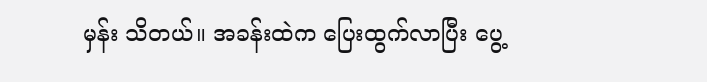မှန်း သိတယ်။ အခန်းထဲက ပြေးထွက်လာပြီး ပွေ့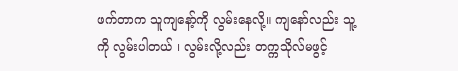ဖက်တာက သူကျနော့်ကို လွမ်းနေလို့။ ကျနော်လည်း သူ့ကို လွမ်းပါတယ် ၊ လွမ်းလို့လည်း တက္ကသိုလ်မဖွင့်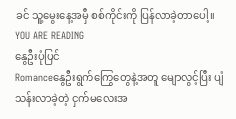ခင် သူ့မွေးနေ့အမှီ စစ်ကိုင်းကို ပြန်လာခဲ့တာပေါ့။
YOU ARE READING
နွေဦးပုံပြင်
Romanceနွေဦးရွက်ကြွေတွေနဲ့အတူ မျောလွင့်ပြီး ပျံသန်းလာခဲ့တဲ့ ငှက်မလေးအ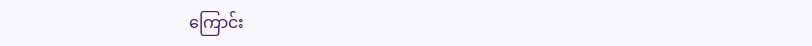ကြောင်း